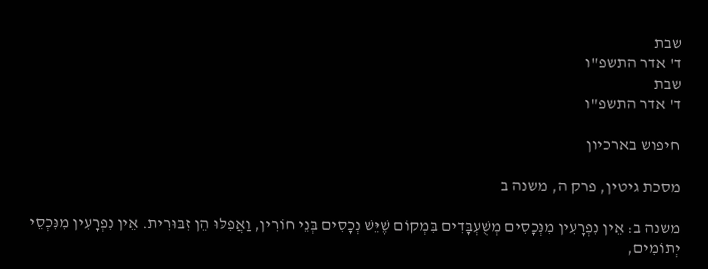שבת
ד' אדר התשפ"ו
שבת
ד' אדר התשפ"ו

חיפוש בארכיון

מסכת גיטין, פרק ה, משנה ב

משנה ב: אֵין נִפְרָעִין מִנְּכָסִים מְשֻׁעְבָּדִים בִּמְקוֹם שֶׁיֵּשׁ נְכָסִים בְּנֵי חוֹרִין, וַאֲפִלּוּ הֵן זִבּוּרִית. אֵין נִפְרָעִין מִנִּכְסֵי יְתוֹמִים,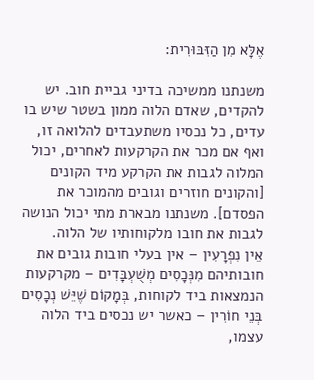אֶלָּא מִן הַזִּבּוּרִית:

משנתנו ממשיכה בדיני גביית חוב. יש להקדים, שאדם הלוה ממון בשטר שיש בו עדים, כל נכסיו משתעבדים להלואה זו, ואף אם מכר את הקרקעות לאחרים, יכול המלוה לגבות את הקרקע מיד הקונים [והקונים חוזרים וגובים מהמוכר את הפסדם]. משנתנו מבארת מתי יכול הנושה לגבות את חובו מלקוחותיו של הלוה.
אֵין נִפְרָעִין – אין בעלי חובות גובים את חובותיהם מִנְּכָסִים מְשֻׁעְבָּדִים – מקרקעות הנמצאות ביד לקוחות, בְּמָקוֹם שֶׁיֵּשׁ נְכָסִים בְּנֵי חוֹרִין – כאשר יש נכסים ביד הלוה עצמו,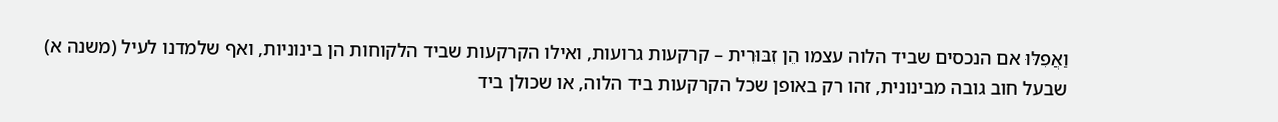וַאֲפִלּוּ אם הנכסים שביד הלוה עצמו הֵן זִבּוּרִית – קרקעות גרועות, ואילו הקרקעות שביד הלקוחות הן בינוניות, ואף שלמדנו לעיל (משנה א) שבעל חוב גובה מבינונית, זהו רק באופן שכל הקרקעות ביד הלוה, או שכולן ביד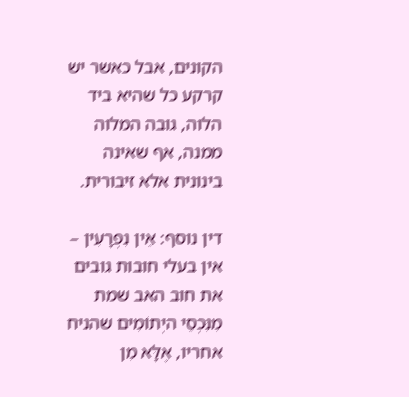הקונים, אבל כאשר יש קרקע כל שהיא ביד הלוה, גובה המלוה ממנה, אף שאינה בינונית אלא זיבורית.

דין נוסף: אֵין נִפְרָעִין – אין בעלי חובות גובים את חוב האב שמת מִנִּכְסֵי היְתוֹמִים שהניח אחריו, אֶלָּא מִן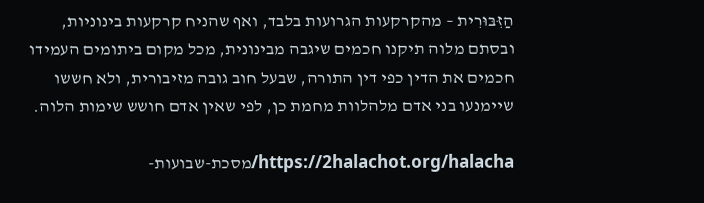הַזִּבּוּרִית – מהקרקעות הגרועות בלבד, ואף שהניח קרקעות בינוניות, ובסתם מלוה תיקנו חכמים שיגבה מבינונית, מכל מקום ביתומים העמידו חכמים את הדין כפי דין התורה, שבעל חוב גובה מזיבורית, ולא חששו שיימנעו בני אדם מלהלוות מחמת כן, לפי שאין אדם חושש שימות הלוה.

https://2halachot.org/halacha/מסכת-שבועות-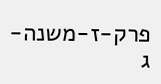פרק-ז-משנה-ג